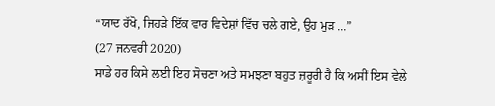“ਯਾਦ ਰੱਖੋ, ਜਿਹੜੇ ਇੱਕ ਵਾਰ ਵਿਦੇਸ਼ਾਂ ਵਿੱਚ ਚਲੇ ਗਏ, ਉਹ ਮੁੜ ...”
(27 ਜਨਵਰੀ 2020)
ਸਾਡੇ ਹਰ ਕਿਸੇ ਲਈ ਇਹ ਸੋਚਣਾ ਅਤੇ ਸਮਝਣਾ ਬਹੁਤ ਜ਼ਰੂਰੀ ਹੈ ਕਿ ਅਸੀਂ ਇਸ ਵੇਲੇ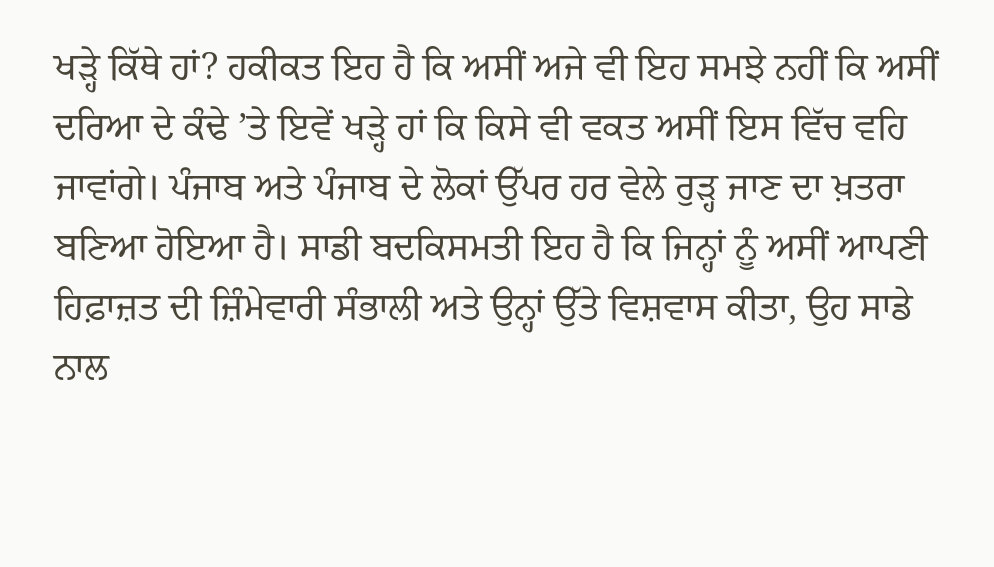ਖੜ੍ਹੇ ਕਿੱਥੇ ਹਾਂ? ਹਕੀਕਤ ਇਹ ਹੈ ਕਿ ਅਸੀਂ ਅਜੇ ਵੀ ਇਹ ਸਮਝੇ ਨਹੀਂ ਕਿ ਅਸੀਂ ਦਰਿਆ ਦੇ ਕੰਢੇ ’ਤੇ ਇਵੇਂ ਖੜ੍ਹੇ ਹਾਂ ਕਿ ਕਿਸੇ ਵੀ ਵਕਤ ਅਸੀਂ ਇਸ ਵਿੱਚ ਵਹਿ ਜਾਵਾਂਗੇ। ਪੰਜਾਬ ਅਤੇ ਪੰਜਾਬ ਦੇ ਲੋਕਾਂ ਉੱਪਰ ਹਰ ਵੇਲੇ ਰੁੜ੍ਹ ਜਾਣ ਦਾ ਖ਼ਤਰਾ ਬਣਿਆ ਹੋਇਆ ਹੈ। ਸਾਡੀ ਬਦਕਿਸਮਤੀ ਇਹ ਹੈ ਕਿ ਜਿਨ੍ਹਾਂ ਨੂੰ ਅਸੀਂ ਆਪਣੀ ਹਿਫ਼ਾਜ਼ਤ ਦੀ ਜ਼ਿੰਮੇਵਾਰੀ ਸੰਭਾਲੀ ਅਤੇ ਉਨ੍ਹਾਂ ਉੱਤੇ ਵਿਸ਼ਵਾਸ ਕੀਤਾ, ਉਹ ਸਾਡੇ ਨਾਲ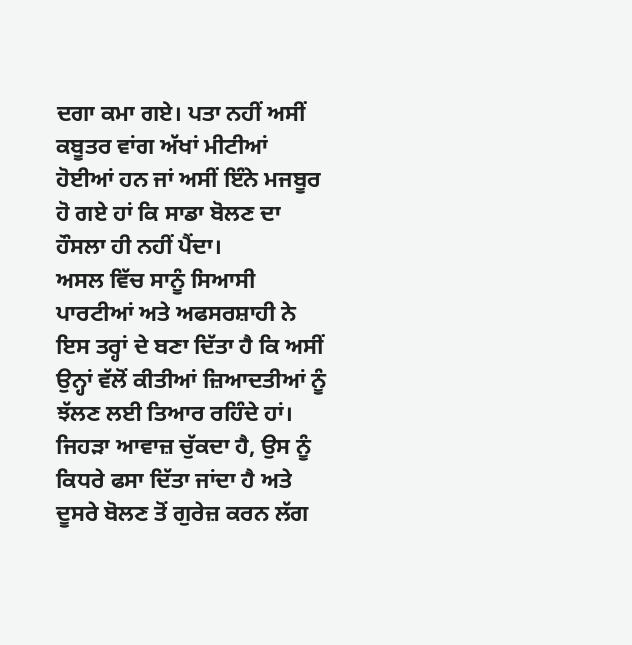ਦਗਾ ਕਮਾ ਗਏ। ਪਤਾ ਨਹੀਂ ਅਸੀਂ ਕਬੂਤਰ ਵਾਂਗ ਅੱਖਾਂ ਮੀਟੀਆਂ ਹੋਈਆਂ ਹਨ ਜਾਂ ਅਸੀਂ ਇੰਨੇ ਮਜਬੂਰ ਹੋ ਗਏ ਹਾਂ ਕਿ ਸਾਡਾ ਬੋਲਣ ਦਾ ਹੌਸਲਾ ਹੀ ਨਹੀਂ ਪੈਂਦਾ।
ਅਸਲ ਵਿੱਚ ਸਾਨੂੰ ਸਿਆਸੀ ਪਾਰਟੀਆਂ ਅਤੇ ਅਫਸਰਸ਼ਾਹੀ ਨੇ ਇਸ ਤਰ੍ਹਾਂ ਦੇ ਬਣਾ ਦਿੱਤਾ ਹੈ ਕਿ ਅਸੀਂ ਉਨ੍ਹਾਂ ਵੱਲੋਂ ਕੀਤੀਆਂ ਜ਼ਿਆਦਤੀਆਂ ਨੂੰ ਝੱਲਣ ਲਈ ਤਿਆਰ ਰਹਿੰਦੇ ਹਾਂ। ਜਿਹੜਾ ਆਵਾਜ਼ ਚੁੱਕਦਾ ਹੈ, ਉਸ ਨੂੰ ਕਿਧਰੇ ਫਸਾ ਦਿੱਤਾ ਜਾਂਦਾ ਹੈ ਅਤੇ ਦੂਸਰੇ ਬੋਲਣ ਤੋਂ ਗੁਰੇਜ਼ ਕਰਨ ਲੱਗ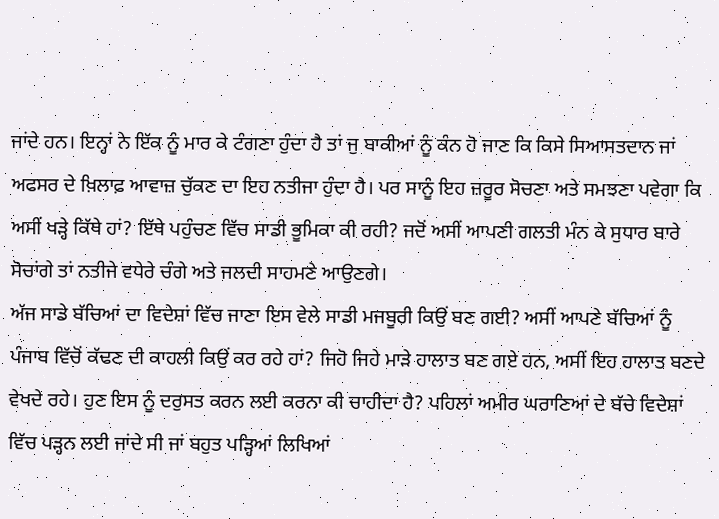ਜਾਂਦੇ ਹਨ। ਇਨ੍ਹਾਂ ਨੇ ਇੱਕ ਨੂੰ ਮਾਰ ਕੇ ਟੰਗਣਾ ਹੁੰਦਾ ਹੈ ਤਾਂ ਜੁ ਬਾਕੀਆਂ ਨੂੰ ਕੰਨ ਹੋ ਜਾਣ ਕਿ ਕਿਸੇ ਸਿਆਸਤਦਾਨ ਜਾਂ ਅਫਸਰ ਦੇ ਖ਼ਿਲਾਫ਼ ਆਵਾਜ਼ ਚੁੱਕਣ ਦਾ ਇਹ ਨਤੀਜਾ ਹੁੰਦਾ ਹੈ। ਪਰ ਸਾਨੂੰ ਇਹ ਜ਼ਰੂਰ ਸੋਚਣਾ ਅਤੇ ਸਮਝਣਾ ਪਵੇਗਾ ਕਿ ਅਸੀਂ ਖੜ੍ਹੇ ਕਿੱਥੇ ਹਾਂ? ਇੱਥੇ ਪਹੁੰਚਣ ਵਿੱਚ ਸਾਡੀ ਭੂਮਿਕਾ ਕੀ ਰਹੀ? ਜਦੋਂ ਅਸੀਂ ਆਪਣੀ ਗਲਤੀ ਮੰਨ ਕੇ ਸੁਧਾਰ ਬਾਰੇ ਸੋਚਾਂਗੇ ਤਾਂ ਨਤੀਜੇ ਵਧੇਰੇ ਚੰਗੇ ਅਤੇ ਜਲਦੀ ਸਾਹਮਣੇ ਆਉਣਗੇ।
ਅੱਜ ਸਾਡੇ ਬੱਚਿਆਂ ਦਾ ਵਿਦੇਸ਼ਾਂ ਵਿੱਚ ਜਾਣਾ ਇਸ ਵੇਲੇ ਸਾਡੀ ਮਜਬੂਰੀ ਕਿਉਂ ਬਣ ਗਈ? ਅਸੀਂ ਆਪਣੇ ਬੱਚਿਆਂ ਨੂੰ ਪੰਜਾਬ ਵਿੱਚੋਂ ਕੱਢਣ ਦੀ ਕਾਹਲੀ ਕਿਉਂ ਕਰ ਰਹੇ ਹਾਂ? ਜਿਹੋ ਜਿਹੇ ਮਾੜੇ ਹਾਲਾਤ ਬਣ ਗਏ ਹਨ, ਅਸੀਂ ਇਹ ਹਾਲਾਤ ਬਣਦੇ ਵੇਖਦੇ ਰਹੇ। ਹੁਣ ਇਸ ਨੂੰ ਦਰੁਸਤ ਕਰਨ ਲਈ ਕਰਨਾ ਕੀ ਚਾਹੀਦਾ ਹੈ? ਪਹਿਲਾਂ ਅਮੀਰ ਘਰਾਣਿਆਂ ਦੇ ਬੱਚੇ ਵਿਦੇਸ਼ਾਂ ਵਿੱਚ ਪੜ੍ਹਨ ਲਈ ਜਾਂਦੇ ਸੀ ਜਾਂ ਬਹੁਤ ਪੜ੍ਹਿਆਂ ਲਿਖਿਆਂ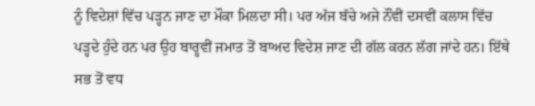ਨੂੰ ਵਿਦੇਸ਼ਾਂ ਵਿੱਚ ਪੜ੍ਹਨ ਜਾਣ ਦਾ ਮੌਕਾ ਮਿਲਦਾ ਸੀ। ਪਰ ਅੱਜ ਬੱਚੇ ਅਜੇ ਨੌਂਵੀਂ ਦਸਵੀਂ ਕਲਾਸ ਵਿੱਚ ਪੜ੍ਹਦੇ ਹੁੰਦੇ ਹਨ ਪਰ ਉਹ ਬਾਰ੍ਹਵੀਂ ਜਮਾਤ ਤੋਂ ਬਾਅਦ ਵਿਦੇਸ਼ ਜਾਣ ਦੀ ਗੱਲ ਕਰਨ ਲੱਗ ਜਾਂਦੇ ਹਨ। ਇੱਥੇ ਸਭ ਤੋਂ ਵਧ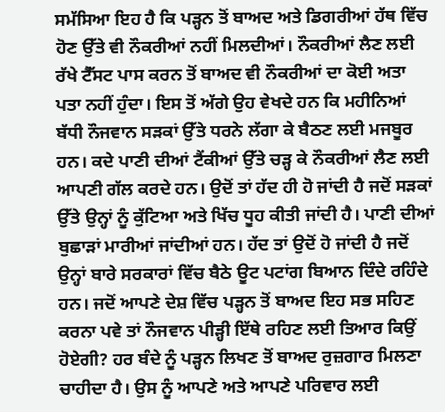ਸਮੱਸਿਆ ਇਹ ਹੈ ਕਿ ਪੜ੍ਹਨ ਤੋਂ ਬਾਅਦ ਅਤੇ ਡਿਗਰੀਆਂ ਹੱਥ ਵਿੱਚ ਹੋਣ ਉੱਤੇ ਵੀ ਨੌਕਰੀਆਂ ਨਹੀਂ ਮਿਲਦੀਆਂ। ਨੌਕਰੀਆਂ ਲੈਣ ਲਈ ਰੱਖੇ ਟੈੱਸਟ ਪਾਸ ਕਰਨ ਤੋਂ ਬਾਅਦ ਵੀ ਨੌਕਰੀਆਂ ਦਾ ਕੋਈ ਅਤਾ ਪਤਾ ਨਹੀਂ ਹੁੰਦਾ। ਇਸ ਤੋਂ ਅੱਗੇ ਉਹ ਵੇਖਦੇ ਹਨ ਕਿ ਮਹੀਨਿਆਂ ਬੱਧੀ ਨੌਜਵਾਨ ਸੜਕਾਂ ਉੱਤੇ ਧਰਨੇ ਲੱਗਾ ਕੇ ਬੈਠਣ ਲਈ ਮਜਬੂਰ ਹਨ। ਕਦੇ ਪਾਣੀ ਦੀਆਂ ਟੈਂਕੀਆਂ ਉੱਤੇ ਚੜ੍ਹ ਕੇ ਨੌਕਰੀਆਂ ਲੈਣ ਲਈ ਆਪਣੀ ਗੱਲ ਕਰਦੇ ਹਨ। ਉਦੋਂ ਤਾਂ ਹੱਦ ਹੀ ਹੋ ਜਾਂਦੀ ਹੈ ਜਦੋਂ ਸੜਕਾਂ ਉੱਤੇ ਉਨ੍ਹਾਂ ਨੂੰ ਕੁੱਟਿਆ ਅਤੇ ਖਿੱਚ ਧੂਹ ਕੀਤੀ ਜਾਂਦੀ ਹੈ। ਪਾਣੀ ਦੀਆਂ ਬੁਛਾੜਾਂ ਮਾਰੀਆਂ ਜਾਂਦੀਆਂ ਹਨ। ਹੱਦ ਤਾਂ ਉਦੋਂ ਹੋ ਜਾਂਦੀ ਹੈ ਜਦੋਂ ਉਨ੍ਹਾਂ ਬਾਰੇ ਸਰਕਾਰਾਂ ਵਿੱਚ ਬੈਠੇ ਊਟ ਪਟਾਂਗ ਬਿਆਨ ਦਿੰਦੇ ਰਹਿੰਦੇ ਹਨ। ਜਦੋਂ ਆਪਣੇ ਦੇਸ਼ ਵਿੱਚ ਪੜ੍ਹਨ ਤੋਂ ਬਾਅਦ ਇਹ ਸਭ ਸਹਿਣ ਕਰਨਾ ਪਵੇ ਤਾਂ ਨੌਜਵਾਨ ਪੀੜ੍ਹੀ ਇੱਥੇ ਰਹਿਣ ਲਈ ਤਿਆਰ ਕਿਉਂ ਹੋਏਗੀ? ਹਰ ਬੰਦੇ ਨੂੰ ਪੜ੍ਹਨ ਲਿਖਣ ਤੋਂ ਬਾਅਦ ਰੁਜ਼ਗਾਰ ਮਿਲਣਾ ਚਾਹੀਦਾ ਹੈ। ਉਸ ਨੂੰ ਆਪਣੇ ਅਤੇ ਆਪਣੇ ਪਰਿਵਾਰ ਲਈ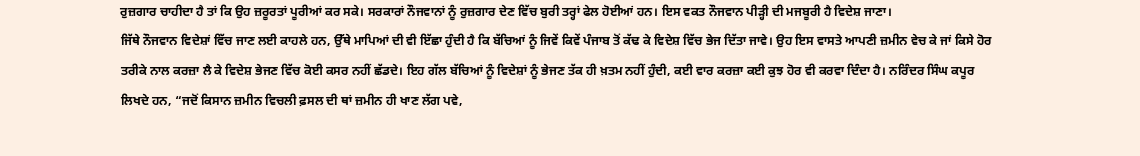ਰੁਜ਼ਗਾਰ ਚਾਹੀਦਾ ਹੈ ਤਾਂ ਕਿ ਉਹ ਜ਼ਰੂਰਤਾਂ ਪੂਰੀਆਂ ਕਰ ਸਕੇ। ਸਰਕਾਰਾਂ ਨੌਜਵਾਨਾਂ ਨੂੰ ਰੁਜ਼ਗਾਰ ਦੇਣ ਵਿੱਚ ਬੁਰੀ ਤਰ੍ਹਾਂ ਫੇਲ ਹੋਈਆਂ ਹਨ। ਇਸ ਵਕਤ ਨੌਜਵਾਨ ਪੀੜ੍ਹੀ ਦੀ ਮਜਬੂਰੀ ਹੈ ਵਿਦੇਸ਼ ਜਾਣਾ।
ਜਿੱਥੇ ਨੌਜਵਾਨ ਵਿਦੇਸ਼ਾਂ ਵਿੱਚ ਜਾਣ ਲਈ ਕਾਹਲੇ ਹਨ, ਉੱਥੇ ਮਾਪਿਆਂ ਦੀ ਵੀ ਇੱਛਾ ਹੁੰਦੀ ਹੈ ਕਿ ਬੱਚਿਆਂ ਨੂੰ ਜਿਵੇਂ ਕਿਵੇਂ ਪੰਜਾਬ ਤੋਂ ਕੱਢ ਕੇ ਵਿਦੇਸ਼ ਵਿੱਚ ਭੇਜ ਦਿੱਤਾ ਜਾਵੇ। ਉਹ ਇਸ ਵਾਸਤੇ ਆਪਣੀ ਜ਼ਮੀਨ ਵੇਚ ਕੇ ਜਾਂ ਕਿਸੇ ਹੋਰ ਤਰੀਕੇ ਨਾਲ ਕਰਜ਼ਾ ਲੈ ਕੇ ਵਿਦੇਸ਼ ਭੇਜਣ ਵਿੱਚ ਕੋਈ ਕਸਰ ਨਹੀਂ ਛੱਡਦੇ। ਇਹ ਗੱਲ ਬੱਚਿਆਂ ਨੂੰ ਵਿਦੇਸ਼ਾਂ ਨੂੰ ਭੇਜਣ ਤੱਕ ਹੀ ਖ਼ਤਮ ਨਹੀਂ ਹੁੰਦੀ, ਕਈ ਵਾਰ ਕਰਜ਼ਾ ਕਈ ਕੁਝ ਹੋਰ ਵੀ ਕਰਵਾ ਦਿੰਦਾ ਹੈ। ਨਰਿੰਦਰ ਸਿੰਘ ਕਪੂਰ ਲਿਖਦੇ ਹਨ, “ਜਦੋਂ ਕਿਸਾਨ ਜ਼ਮੀਨ ਵਿਚਲੀ ਫ਼ਸਲ ਦੀ ਥਾਂ ਜ਼ਮੀਨ ਹੀ ਖਾਣ ਲੱਗ ਪਵੇ,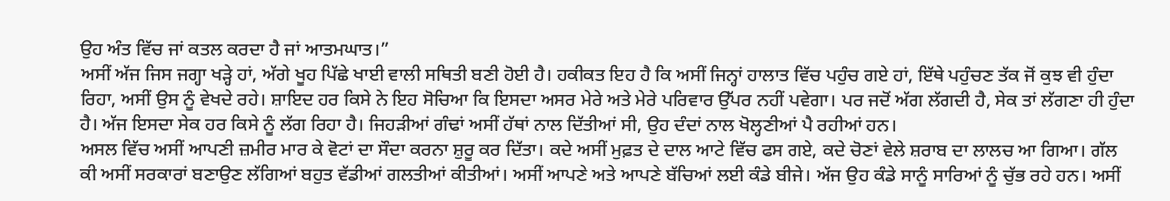ਉਹ ਅੰਤ ਵਿੱਚ ਜਾਂ ਕਤਲ ਕਰਦਾ ਹੈ ਜਾਂ ਆਤਮਘਾਤ।”
ਅਸੀਂ ਅੱਜ ਜਿਸ ਜਗ੍ਹਾ ਖੜ੍ਹੇ ਹਾਂ, ਅੱਗੇ ਖੂਹ ਪਿੱਛੇ ਖਾਈ ਵਾਲੀ ਸਥਿਤੀ ਬਣੀ ਹੋਈ ਹੈ। ਹਕੀਕਤ ਇਹ ਹੈ ਕਿ ਅਸੀਂ ਜਿਨ੍ਹਾਂ ਹਾਲਾਤ ਵਿੱਚ ਪਹੁੰਚ ਗਏ ਹਾਂ, ਇੱਥੇ ਪਹੁੰਚਣ ਤੱਕ ਜੋਂ ਕੁਝ ਵੀ ਹੁੰਦਾ ਰਿਹਾ, ਅਸੀਂ ਉਸ ਨੂੰ ਵੇਖਦੇ ਰਹੇ। ਸ਼ਾਇਦ ਹਰ ਕਿਸੇ ਨੇ ਇਹ ਸੋਚਿਆ ਕਿ ਇਸਦਾ ਅਸਰ ਮੇਰੇ ਅਤੇ ਮੇਰੇ ਪਰਿਵਾਰ ਉੱਪਰ ਨਹੀਂ ਪਵੇਗਾ। ਪਰ ਜਦੋਂ ਅੱਗ ਲੱਗਦੀ ਹੈ, ਸੇਕ ਤਾਂ ਲੱਗਣਾ ਹੀ ਹੁੰਦਾ ਹੈ। ਅੱਜ ਇਸਦਾ ਸੇਕ ਹਰ ਕਿਸੇ ਨੂੰ ਲੱਗ ਰਿਹਾ ਹੈ। ਜਿਹੜੀਆਂ ਗੰਢਾਂ ਅਸੀਂ ਹੱਥਾਂ ਨਾਲ ਦਿੱਤੀਆਂ ਸੀ, ਉਹ ਦੰਦਾਂ ਨਾਲ ਖੋਲ੍ਹਣੀਆਂ ਪੈ ਰਹੀਆਂ ਹਨ।
ਅਸਲ ਵਿੱਚ ਅਸੀਂ ਆਪਣੀ ਜ਼ਮੀਰ ਮਾਰ ਕੇ ਵੋਟਾਂ ਦਾ ਸੌਦਾ ਕਰਨਾ ਸ਼ੁਰੂ ਕਰ ਦਿੱਤਾ। ਕਦੇ ਅਸੀਂ ਮੁਫ਼ਤ ਦੇ ਦਾਲ ਆਟੇ ਵਿੱਚ ਫਸ ਗਏ, ਕਦੇ ਚੋਣਾਂ ਵੇਲੇ ਸ਼ਰਾਬ ਦਾ ਲਾਲਚ ਆ ਗਿਆ। ਗੱਲ ਕੀ ਅਸੀਂ ਸਰਕਾਰਾਂ ਬਣਾਉਣ ਲੱਗਿਆਂ ਬਹੁਤ ਵੱਡੀਆਂ ਗਲਤੀਆਂ ਕੀਤੀਆਂ। ਅਸੀਂ ਆਪਣੇ ਅਤੇ ਆਪਣੇ ਬੱਚਿਆਂ ਲਈ ਕੰਡੇ ਬੀਜੇ। ਅੱਜ ਉਹ ਕੰਡੇ ਸਾਨੂੰ ਸਾਰਿਆਂ ਨੂੰ ਚੁੱਭ ਰਹੇ ਹਨ। ਅਸੀਂ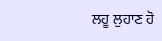ਲਹੂ ਲੁਹਾਣ ਹੋ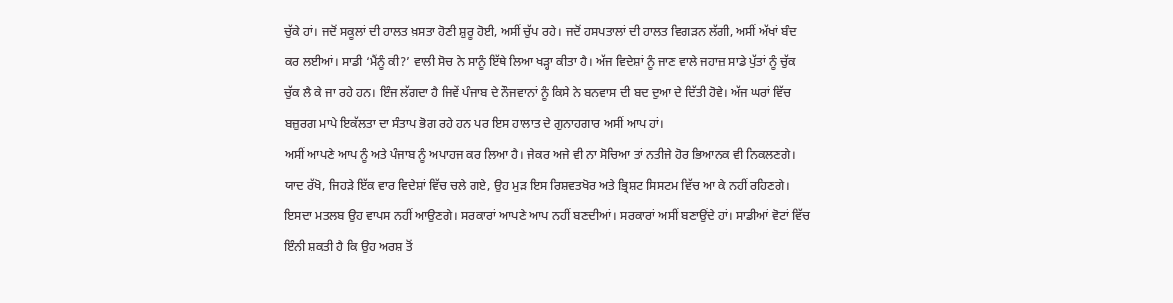ਚੁੱਕੇ ਹਾਂ। ਜਦੋਂ ਸਕੂਲਾਂ ਦੀ ਹਾਲਤ ਖ਼ਸਤਾ ਹੋਣੀ ਸ਼ੁਰੂ ਹੋਈ, ਅਸੀਂ ਚੁੱਪ ਰਹੇ। ਜਦੋਂ ਹਸਪਤਾਲਾਂ ਦੀ ਹਾਲਤ ਵਿਗੜਨ ਲੱਗੀ, ਅਸੀਂ ਅੱਖਾਂ ਬੰਦ ਕਰ ਲਈਆਂ। ਸਾਡੀ ‘ਮੈਂਨੂੰ ਕੀ?’ ਵਾਲੀ ਸੋਚ ਨੇ ਸਾਨੂੰ ਇੱਥੇ ਲਿਆ ਖੜ੍ਹਾ ਕੀਤਾ ਹੈ। ਅੱਜ ਵਿਦੇਸ਼ਾਂ ਨੂੰ ਜਾਣ ਵਾਲੇ ਜਹਾਜ਼ ਸਾਡੇ ਪੁੱਤਾਂ ਨੂੰ ਚੁੱਕ ਚੁੱਕ ਲੈ ਕੇ ਜਾ ਰਹੇ ਹਨ। ਇੰਜ ਲੱਗਦਾ ਹੈ ਜਿਵੇਂ ਪੰਜਾਬ ਦੇ ਨੌਜਵਾਨਾਂ ਨੂੰ ਕਿਸੇ ਨੇ ਬਨਵਾਸ ਦੀ ਬਦ ਦੁਆ ਦੇ ਦਿੱਤੀ ਹੋਵੇ। ਅੱਜ ਘਰਾਂ ਵਿੱਚ ਬਜ਼ੁਰਗ ਮਾਪੇ ਇਕੱਲਤਾ ਦਾ ਸੰਤਾਪ ਭੋਗ ਰਹੇ ਹਨ ਪਰ ਇਸ ਹਾਲਾਤ ਦੇ ਗੁਨਾਹਗਾਰ ਅਸੀਂ ਆਪ ਹਾਂ।
ਅਸੀਂ ਆਪਣੇ ਆਪ ਨੂੰ ਅਤੇ ਪੰਜਾਬ ਨੂੰ ਅਪਾਹਜ ਕਰ ਲਿਆ ਹੈ। ਜੇਕਰ ਅਜੇ ਵੀ ਨਾ ਸੋਚਿਆ ਤਾਂ ਨਤੀਜੇ ਹੋਰ ਭਿਆਨਕ ਵੀ ਨਿਕਲਣਗੇ। ਯਾਦ ਰੱਖੋ, ਜਿਹੜੇ ਇੱਕ ਵਾਰ ਵਿਦੇਸ਼ਾਂ ਵਿੱਚ ਚਲੇ ਗਏ, ਉਹ ਮੁੜ ਇਸ ਰਿਸ਼ਵਤਖੋਰ ਅਤੇ ਭ੍ਰਿਸ਼ਟ ਸਿਸਟਮ ਵਿੱਚ ਆ ਕੇ ਨਹੀਂ ਰਹਿਣਗੇ। ਇਸਦਾ ਮਤਲਬ ਉਹ ਵਾਪਸ ਨਹੀਂ ਆਉਣਗੇ। ਸਰਕਾਰਾਂ ਆਪਣੇ ਆਪ ਨਹੀਂ ਬਣਦੀਆਂ। ਸਰਕਾਰਾਂ ਅਸੀਂ ਬਣਾਉਂਦੇ ਹਾਂ। ਸਾਡੀਆਂ ਵੋਟਾਂ ਵਿੱਚ ਇੰਨੀ ਸ਼ਕਤੀ ਹੈ ਕਿ ਉਹ ਅਰਸ਼ ਤੋਂ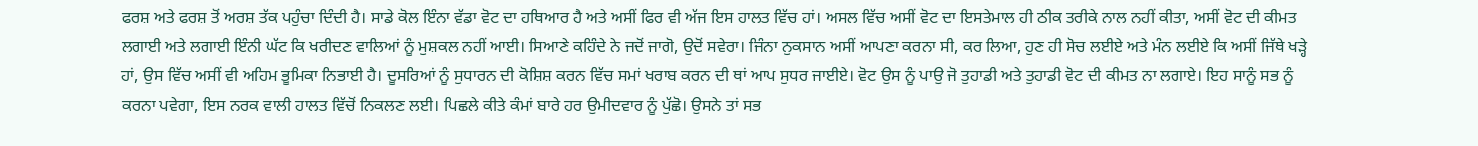ਫਰਸ਼ ਅਤੇ ਫਰਸ਼ ਤੋਂ ਅਰਸ਼ ਤੱਕ ਪਹੁੰਚਾ ਦਿੰਦੀ ਹੈ। ਸਾਡੇ ਕੋਲ ਇੰਨਾ ਵੱਡਾ ਵੋਟ ਦਾ ਹਥਿਆਰ ਹੈ ਅਤੇ ਅਸੀਂ ਫਿਰ ਵੀ ਅੱਜ ਇਸ ਹਾਲਤ ਵਿੱਚ ਹਾਂ। ਅਸਲ ਵਿੱਚ ਅਸੀਂ ਵੋਟ ਦਾ ਇਸਤੇਮਾਲ ਹੀ ਠੀਕ ਤਰੀਕੇ ਨਾਲ ਨਹੀਂ ਕੀਤਾ, ਅਸੀਂ ਵੋਟ ਦੀ ਕੀਮਤ ਲਗਾਈ ਅਤੇ ਲਗਾਈ ਇੰਨੀ ਘੱਟ ਕਿ ਖਰੀਦਣ ਵਾਲਿਆਂ ਨੂੰ ਮੁਸ਼ਕਲ ਨਹੀਂ ਆਈ। ਸਿਆਣੇ ਕਹਿੰਦੇ ਨੇ ਜਦੋਂ ਜਾਗੋ, ਉਦੋਂ ਸਵੇਰਾ। ਜਿੰਨਾ ਨੁਕਸਾਨ ਅਸੀਂ ਆਪਣਾ ਕਰਨਾ ਸੀ, ਕਰ ਲਿਆ, ਹੁਣ ਹੀ ਸੋਚ ਲਈਏ ਅਤੇ ਮੰਨ ਲਈਏ ਕਿ ਅਸੀਂ ਜਿੱਥੇ ਖੜ੍ਹੇ ਹਾਂ, ਉਸ ਵਿੱਚ ਅਸੀਂ ਵੀ ਅਹਿਮ ਭੂਮਿਕਾ ਨਿਭਾਈ ਹੈ। ਦੂਸਰਿਆਂ ਨੂੰ ਸੁਧਾਰਨ ਦੀ ਕੋਸ਼ਿਸ਼ ਕਰਨ ਵਿੱਚ ਸਮਾਂ ਖਰਾਬ ਕਰਨ ਦੀ ਥਾਂ ਆਪ ਸੁਧਰ ਜਾਈਏ। ਵੋਟ ਉਸ ਨੂੰ ਪਾਉ ਜੋ ਤੁਹਾਡੀ ਅਤੇ ਤੁਹਾਡੀ ਵੋਟ ਦੀ ਕੀਮਤ ਨਾ ਲਗਾਏ। ਇਹ ਸਾਨੂੰ ਸਭ ਨੂੰ ਕਰਨਾ ਪਵੇਗਾ, ਇਸ ਨਰਕ ਵਾਲੀ ਹਾਲਤ ਵਿੱਚੋਂ ਨਿਕਲਣ ਲਈ। ਪਿਛਲੇ ਕੀਤੇ ਕੰਮਾਂ ਬਾਰੇ ਹਰ ਉਮੀਦਵਾਰ ਨੂੰ ਪੁੱਛੋ। ਉਸਨੇ ਤਾਂ ਸਭ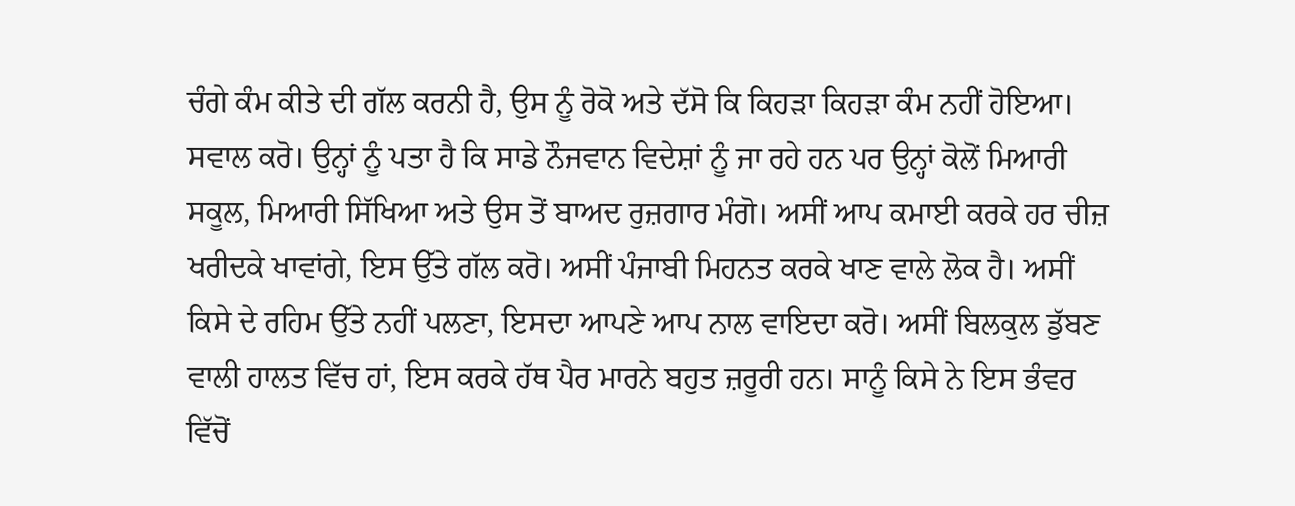ਚੰਗੇ ਕੰਮ ਕੀਤੇ ਦੀ ਗੱਲ ਕਰਨੀ ਹੈ, ਉਸ ਨੂੰ ਰੋਕੋ ਅਤੇ ਦੱਸੋ ਕਿ ਕਿਹੜਾ ਕਿਹੜਾ ਕੰਮ ਨਹੀਂ ਹੋਇਆ। ਸਵਾਲ ਕਰੋ। ਉਨ੍ਹਾਂ ਨੂੰ ਪਤਾ ਹੈ ਕਿ ਸਾਡੇ ਨੌਜਵਾਨ ਵਿਦੇਸ਼ਾਂ ਨੂੰ ਜਾ ਰਹੇ ਹਨ ਪਰ ਉਨ੍ਹਾਂ ਕੋਲੋਂ ਮਿਆਰੀ ਸਕੂਲ, ਮਿਆਰੀ ਸਿੱਖਿਆ ਅਤੇ ਉਸ ਤੋਂ ਬਾਅਦ ਰੁਜ਼ਗਾਰ ਮੰਗੋ। ਅਸੀਂ ਆਪ ਕਮਾਈ ਕਰਕੇ ਹਰ ਚੀਜ਼ ਖਰੀਦਕੇ ਖਾਵਾਂਗੇ, ਇਸ ਉੱਤੇ ਗੱਲ ਕਰੋ। ਅਸੀਂ ਪੰਜਾਬੀ ਮਿਹਨਤ ਕਰਕੇ ਖਾਣ ਵਾਲੇ ਲੋਕ ਹੈ। ਅਸੀਂ ਕਿਸੇ ਦੇ ਰਹਿਮ ਉੱਤੇ ਨਹੀਂ ਪਲਣਾ, ਇਸਦਾ ਆਪਣੇ ਆਪ ਨਾਲ ਵਾਇਦਾ ਕਰੋ। ਅਸੀਂ ਬਿਲਕੁਲ ਡੁੱਬਣ ਵਾਲੀ ਹਾਲਤ ਵਿੱਚ ਹਾਂ, ਇਸ ਕਰਕੇ ਹੱਥ ਪੈਰ ਮਾਰਨੇ ਬਹੁਤ ਜ਼ਰੂਰੀ ਹਨ। ਸਾਨੂੰ ਕਿਸੇ ਨੇ ਇਸ ਭੰਵਰ ਵਿੱਚੋਂ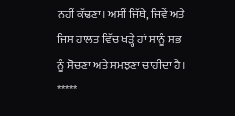ਨਹੀਂ ਕੱਢਣਾ। ਅਸੀਂ ਜਿੱਥੇ, ਜਿਵੇਂ ਅਤੇ ਜਿਸ ਹਾਲਤ ਵਿੱਚ ਖੜ੍ਹੇ ਹਾਂ ਸਾਨੂੰ ਸਭ ਨੂੰ ਸੋਚਣਾ ਅਤੇ ਸਮਝਣਾ ਚਾਹੀਦਾ ਹੈ।
*****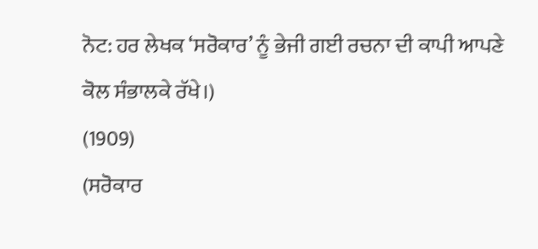ਨੋਟ: ਹਰ ਲੇਖਕ ‘ਸਰੋਕਾਰ’ ਨੂੰ ਭੇਜੀ ਗਈ ਰਚਨਾ ਦੀ ਕਾਪੀ ਆਪਣੇ ਕੋਲ ਸੰਭਾਲਕੇ ਰੱਖੇ।)
(1909)
(ਸਰੋਕਾਰ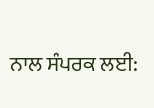ਨਾਲ ਸੰਪਰਕ ਲਈ: